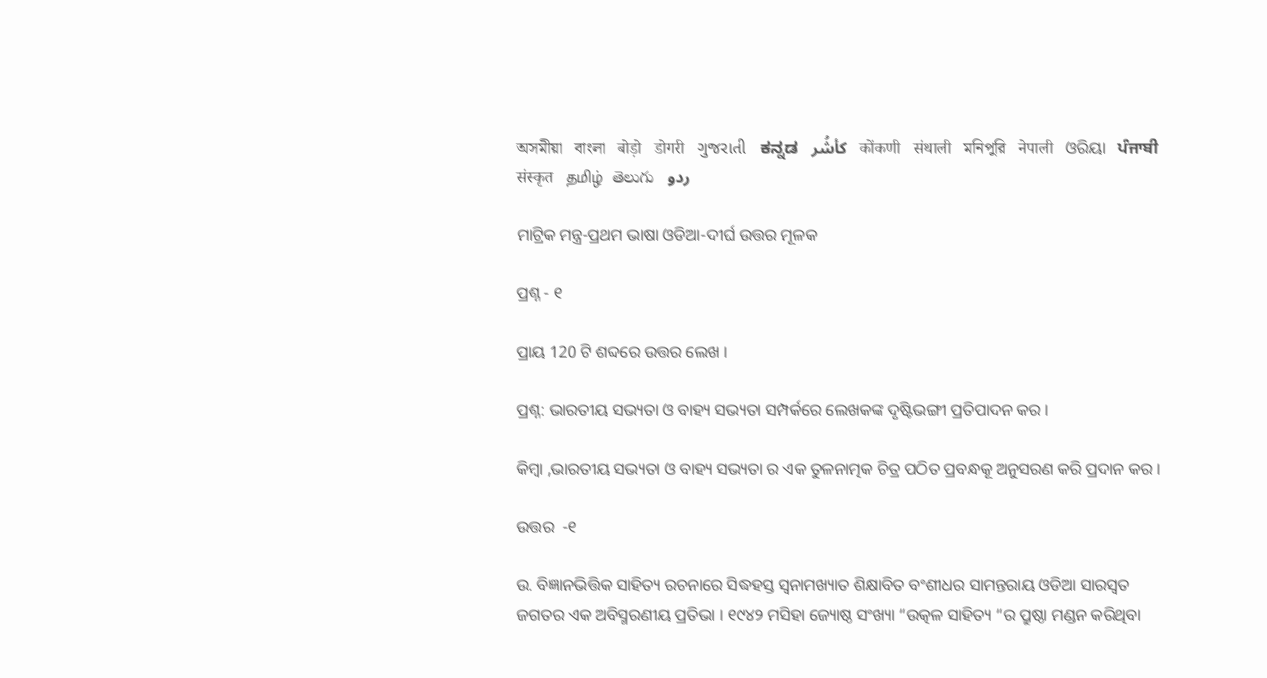অসমীয়া   বাংলা   बोड़ो   डोगरी   ગુજરાતી   ಕನ್ನಡ   كأشُر   कोंकणी   संथाली   মনিপুরি   नेपाली   ଓରିୟା   ਪੰਜਾਬੀ   संस्कृत   தமிழ்  తెలుగు   ردو

ମାଟ୍ରିକ ମନ୍ତ୍ର-ପ୍ରଥମ ଭାଷା ଓଡିଆ-ଦୀର୍ଘ ଉତ୍ତର ମୂଳକ

ପ୍ରଶ୍ନ - ୧

ପ୍ରାୟ 120 ଟି ଶବ୍ଦରେ ଉତ୍ତର ଲେଖ ।

ପ୍ରଶ୍ନ: ଭାରତୀୟ ସଭ୍ୟତା ଓ ବାହ୍ୟ ସଭ୍ୟତା ସମ୍ପର୍କରେ ଲେଖକଙ୍କ ଦୃଷ୍ଟିଭଙ୍ଗୀ ପ୍ରତିପାଦନ କର ।

କିମ୍ବା ,ଭାରତୀୟ ସଭ୍ୟତା ଓ ବାହ୍ୟ ସଭ୍ୟତା ର ଏକ ତୁଳନାତ୍ମକ ଚିତ୍ର ପଠିତ ପ୍ରବନ୍ଧକୂ ଅନୁସରଣ କରି ପ୍ରଦାନ କର ।

ଉତ୍ତର  -୧

ଉ. ବିଜ୍ଞାନଭିତ୍ତିକ ସାହିତ୍ୟ ରଚନାରେ ସିଦ୍ଧହସ୍ତ ସ୍ଵନାମଖ୍ୟାତ ଶିକ୍ଷାବିତ ବଂଶୀଧର ସାମନ୍ତରାୟ ଓଡିଆ ସାରସ୍ଵତ ଜଗତର ଏକ ଅବିସ୍ମରଣୀୟ ପ୍ରତିଭା । ୧୯୪୨ ମସିହା ଜ୍ୟୋଷ୍ଠ ସଂଖ୍ୟା “ଉତ୍କଳ ସାହିତ୍ୟ “ର ପ୍ରୁଷ୍ଠା ମଣ୍ଡନ କରିଥିବା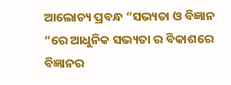ଆଲୋଚ୍ୟ ପ୍ରବନ୍ଧ “ସଭ୍ୟତା ଓ ବିଜ୍ଞାନ “ରେ ଆଧୁନିକ ସଭ୍ୟତା ର ବିକାଶରେ ବିଜ୍ଞାନର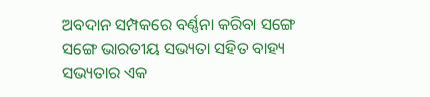ଅବଦାନ ସମ୍ପକରେ ବର୍ଣ୍ଣନା କରିବା ସଙ୍ଗେ ସଙ୍ଗେ ଭାରତୀୟ ସଭ୍ୟତା ସହିତ ବାହ୍ୟ ସଭ୍ୟତାର ଏକ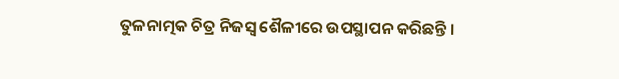ତୁଳନାତ୍ମକ ଚିତ୍ର ନିଜସ୍ଵ ଶୈଳୀରେ ଉପସ୍ଥାପନ କରିଛନ୍ତି ।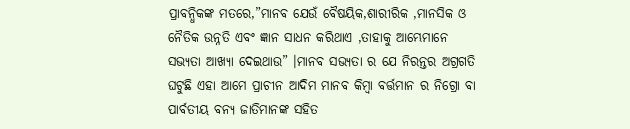ପ୍ରାବନ୍ଧିକଙ୍କ ମତରେ,”ମାନବ ଯେଉଁ ବୈଷୟିକ,ଶାରୀରିକ ,ମାନସିକ ଓ ନୈତିକ ଉନ୍ନତି ଏବଂ ଜ୍ଞାନ ସାଧନ କରିଥାଏ ,ତାହାକୁ ଆମ୍ଭେମାନେ ସଭ୍ୟତା ଆଖ୍ୟା ଦେଇଥାଉ” ।ମାନବ ସଭ୍ୟତା ର ଯେ ନିରନ୍ତର ଅଗ୍ରଗତି ଘଟୁଛି ଏହା ଆମେ ପ୍ରାଚୀନ ଆଦିମ ମାନବ କିମ୍ବା ବର୍ତ୍ତମାନ ର ନିଗ୍ରୋ ବା ପାର୍ବତୀୟ ବନ୍ୟ ଜାତିମାନଙ୍କ ସହିତ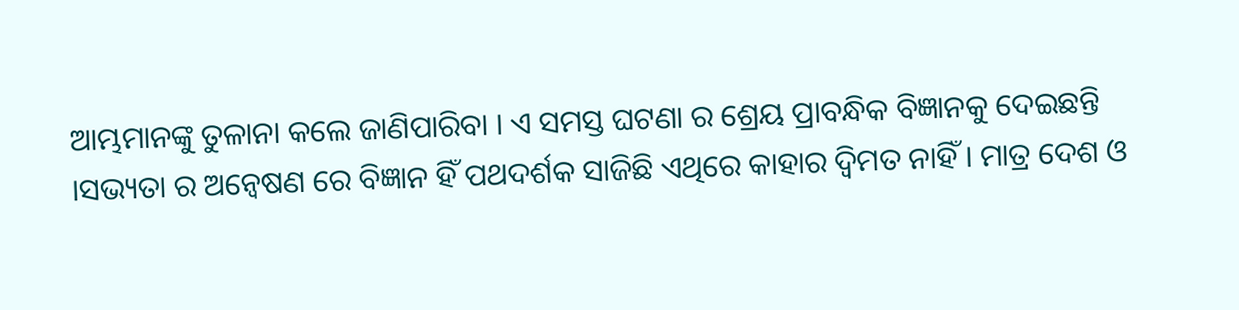ଆମ୍ଭମାନଙ୍କୁ ତୁଳାନା କଲେ ଜାଣିପାରିବା । ଏ ସମସ୍ତ ଘଟଣା ର ଶ୍ରେୟ ପ୍ରାବନ୍ଧିକ ବିଜ୍ଞାନକୁ ଦେଇଛନ୍ତି ।ସଭ୍ୟତା ର ଅନ୍ଵେଷଣ ରେ ବିଜ୍ଞାନ ହିଁ ପଥଦର୍ଶକ ସାଜିଛି ଏଥିରେ କାହାର ଦ୍ଵିମତ ନାହିଁ । ମାତ୍ର ଦେଶ ଓ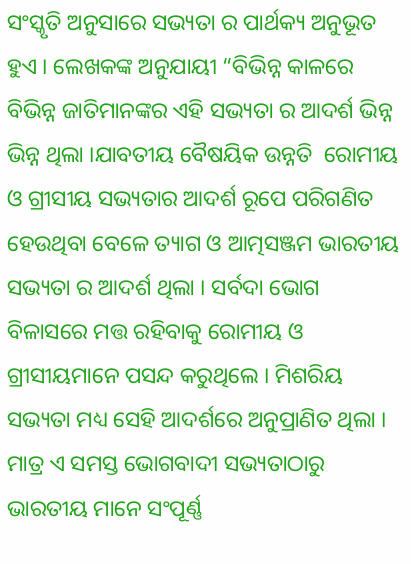ସଂସ୍କୃତି ଅନୁସାରେ ସଭ୍ୟତା ର ପାର୍ଥକ୍ୟ ଅନୁଭୂତ ହୁଏ । ଲେଖକଙ୍କ ଅନୁଯାୟୀ “ବିଭିନ୍ନ କାଳରେ ବିଭିନ୍ନ ଜାତିମାନଙ୍କର ଏହି ସଭ୍ୟତା ର ଆଦର୍ଶ ଭିନ୍ନ ଭିନ୍ନ ଥିଲା ।ଯାବତୀୟ ବୈଷୟିକ ଉନ୍ନତି  ରୋମୀୟ ଓ ଗ୍ରୀସୀୟ ସଭ୍ୟତାର ଆଦର୍ଶ ରୂପେ ପରିଗଣିତ ହେଉଥିବା ବେଳେ ତ୍ୟାଗ ଓ ଆତ୍ମସଞ୍ଜମ ଭାରତୀୟ ସଭ୍ୟତା ର ଆଦର୍ଶ ଥିଲା । ସର୍ବଦା ଭୋଗ ବିଳାସରେ ମତ୍ତ ରହିବାକୁ ରୋମୀୟ ଓ ଗ୍ରୀସୀୟମାନେ ପସନ୍ଦ କରୁଥିଲେ । ମିଶରିୟ ସଭ୍ୟତା ମଧ୍ୟ ସେହି ଆଦର୍ଶରେ ଅନୁପ୍ରାଣିତ ଥିଲା । ମାତ୍ର ଏ ସମସ୍ତ ଭୋଗବାଦୀ ସଭ୍ୟତାଠାରୁ ଭାରତୀୟ ମାନେ ସଂପୂର୍ଣ୍ଣ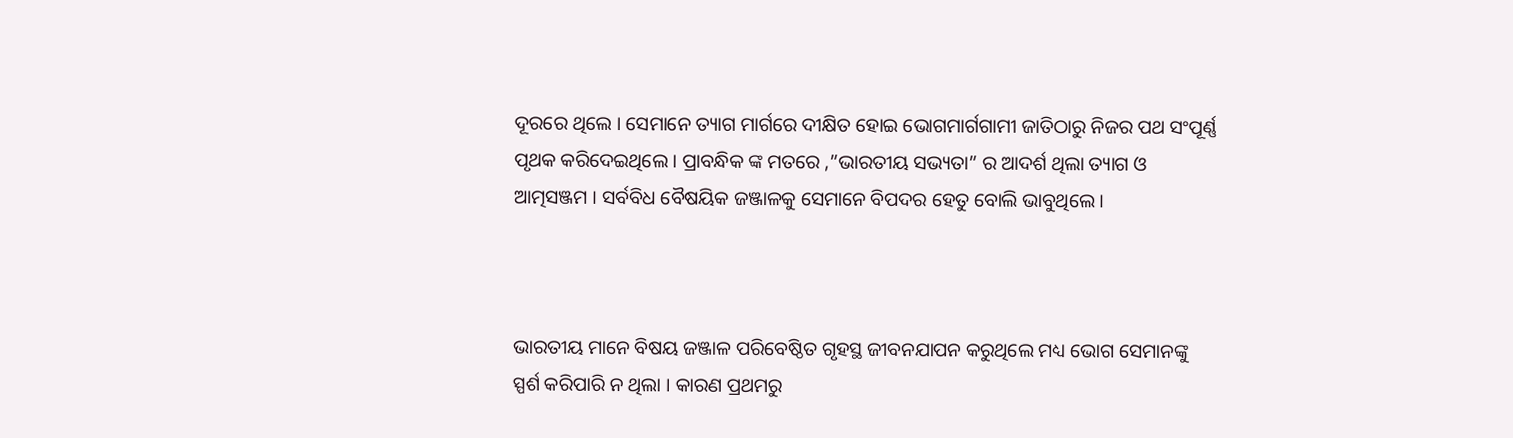ଦୂରରେ ଥିଲେ । ସେମାନେ ତ୍ୟାଗ ମାର୍ଗରେ ଦୀକ୍ଷିତ ହୋଇ ଭୋଗମାର୍ଗଗାମୀ ଜାତିଠାରୁ ନିଜର ପଥ ସଂପୂର୍ଣ୍ଣ ପୃଥକ କରିଦେଇଥିଲେ । ପ୍ରାବନ୍ଧିକ ଙ୍କ ମତରେ ,”ଭାରତୀୟ ସଭ୍ୟତା” ର ଆଦର୍ଶ ଥିଲା ତ୍ୟାଗ ଓ ଆତ୍ମସଞ୍ଜମ । ସର୍ବବିଧ ବୈଷୟିକ ଜଞ୍ଜାଳକୁ ସେମାନେ ବିପଦର ହେତୁ ବୋଲି ଭାବୁଥିଲେ ।



ଭାରତୀୟ ମାନେ ବିଷୟ ଜଞ୍ଜାଳ ପରିବେଷ୍ଠିତ ଗୃହସ୍ଥ ଜୀବନଯାପନ କରୁଥିଲେ ମଧ୍ୟ ଭୋଗ ସେମାନଙ୍କୁ ସ୍ପର୍ଶ କରିପାରି ନ ଥିଲା । କାରଣ ପ୍ରଥମରୁ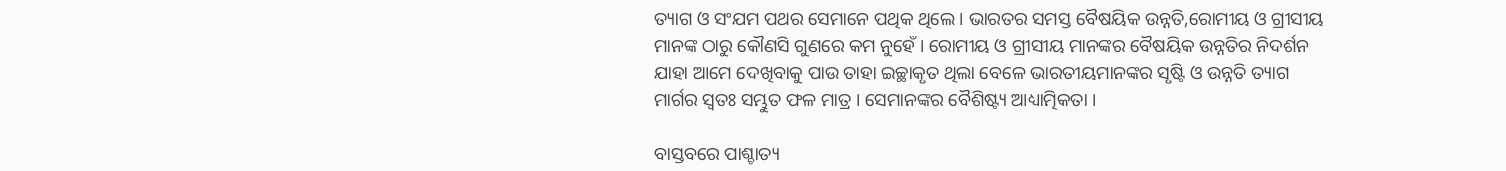ତ୍ୟାଗ ଓ ସଂଯମ ପଥର ସେମାନେ ପଥିକ ଥିଲେ । ଭାରତର ସମସ୍ତ ବୈଷୟିକ ଉନ୍ନତି,ରୋମୀୟ ଓ ଗ୍ରୀସୀୟ ମାନଙ୍କ ଠାରୁ କୌଣସି ଗୁଣରେ କମ ନୁହେଁ । ରୋମୀୟ ଓ ଗ୍ରୀସୀୟ ମାନଙ୍କର ବୈଷୟିକ ଉନ୍ନତିର ନିଦର୍ଶନ ଯାହା ଆମେ ଦେଖିବାକୁ ପାଉ ତାହା ଇଚ୍ଛାକୃତ ଥିଲା ବେଳେ ଭାରତୀୟମାନଙ୍କର ସୃଷ୍ଟି ଓ ଉନ୍ନତି ତ୍ୟାଗ ମାର୍ଗର ସ୍ଵତଃ ସମ୍ଭୁତ ଫଳ ମାତ୍ର । ସେମାନଙ୍କର ବୈଶିଷ୍ଟ୍ୟ ଆଧ୍ୟାତ୍ମିକତା ।

ବାସ୍ତବରେ ପାଶ୍ଚାତ୍ୟ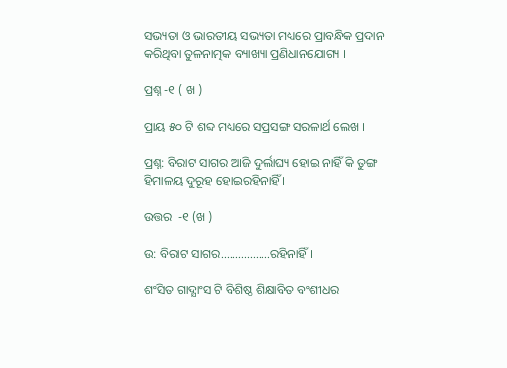ସଭ୍ୟତା ଓ ଭାରତୀୟ ସଭ୍ୟତା ମଧ୍ୟରେ ପ୍ରାବନ୍ଧିକ ପ୍ରଦାନ କରିଥିବା ତୁଳନାତ୍ମକ ବ୍ୟାଖ୍ୟା ପ୍ରଣିଧାନଯୋଗ୍ୟ ।

ପ୍ରଶ୍ନ -୧ ( ଖ )

ପ୍ରାୟ ୫୦ ଟି ଶବ୍ଦ ମଧ୍ୟରେ ସପ୍ରସଙ୍ଗ ସରଳାର୍ଥ ଲେଖ ।

ପ୍ରଶ୍ନ: ବିରାଟ ସାଗର ଆଜି ଦୁର୍ଲାଘ୍ୟ ହୋଇ ନାହିଁ କି ତୁଙ୍ଗ ହିମାଳୟ ଦୁରୂହ ହୋଇରହିନାହିଁ ।

ଉତ୍ତର  -୧ (ଖ )

ଉ: ବିରାଟ ସାଗର.................ରହିନାହିଁ ।

ଶଂସିତ ଗାଦ୍ଯାଂସ ଟି ବିଶିଷ୍ଠ ଶିକ୍ଷାବିତ ବଂଶୀଧର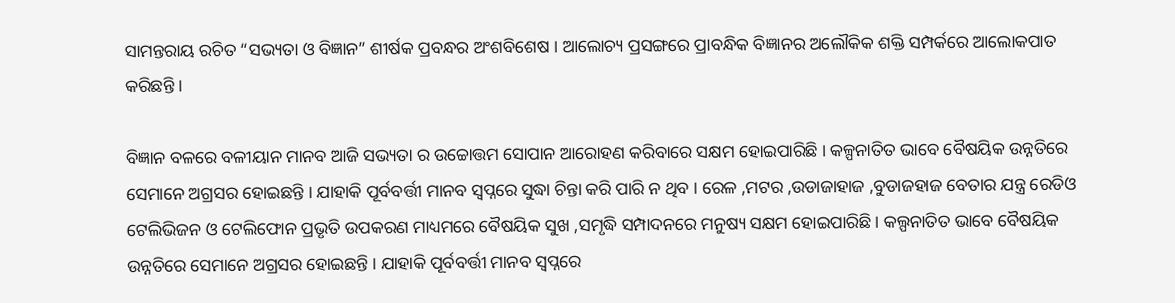ସାମନ୍ତରାୟ ରଚିତ “ସଭ୍ୟତା ଓ ବିଜ୍ଞାନ” ଶୀର୍ଷକ ପ୍ରବନ୍ଧର ଅଂଶବିଶେଷ । ଆଲୋଚ୍ୟ ପ୍ରସଙ୍ଗରେ ପ୍ରାବନ୍ଧିକ ବିଜ୍ଞାନର ଅଲୌକିକ ଶକ୍ତି ସମ୍ପର୍କରେ ଆଲୋକପାତ କରିଛନ୍ତି ।

ବିଜ୍ଞାନ ବଳରେ ବଳୀୟାନ ମାନବ ଆଜି ସଭ୍ୟତା ର ଉଚ୍ଚୋତ୍ତମ ସୋପାନ ଆରୋହଣ କରିବାରେ ସକ୍ଷମ ହୋଇପାରିଛି । କଳ୍ପନାତିତ ଭାବେ ବୈଷୟିକ ଉନ୍ନତିରେ ସେମାନେ ଅଗ୍ରସର ହୋଇଛନ୍ତି । ଯାହାକି ପୂର୍ବବର୍ତ୍ତୀ ମାନବ ସ୍ଵପ୍ନରେ ସୁଦ୍ଧା ଚିନ୍ତା କରି ପାରି ନ ଥିବ । ରେଳ ,ମଟର ,ଉଡାଜାହାଜ ,ବୁଡାଜହାଜ ବେତାର ଯନ୍ତ୍ର ରେଡିଓ ଟେଲିଭିଜନ ଓ ଟେଲିଫୋନ ପ୍ରଭୃତି ଉପକରଣ ମାଧ୍ୟମରେ ବୈଷୟିକ ସୁଖ ,ସମୃଦ୍ଧି ସମ୍ପାଦନରେ ମନୁଷ୍ୟ ସକ୍ଷମ ହୋଇପାରିଛି। କଲ୍ପନାତିତ ଭାବେ ବୈଷୟିକ ଉନ୍ନତିରେ ସେମାନେ ଅଗ୍ରସର ହୋଇଛନ୍ତି । ଯାହାକି ପୂର୍ବବର୍ତ୍ତୀ ମାନବ ସ୍ଵପ୍ନରେ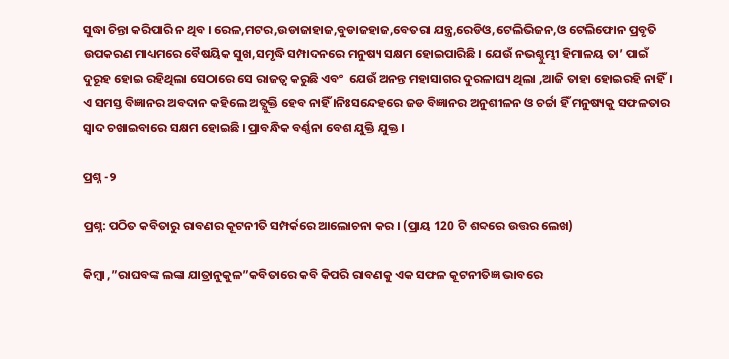ସୁଦ୍ଧା ଚିନ୍ତା କରିପାରି ନ ଥିବ । ରେଳ,ମଟର,ଉଡାଜାହାଜ,ବୁଡାଜହାଜ,ବେତରା ଯନ୍ତ୍ର,ରେଡିଓ,ଟେଲିଭିଜନ,ଓ ଟେଲିଫୋନ ପ୍ରବୃତି ଉପକରଣ ମାଧ୍ୟମରେ ବୈଷୟିକ ସୁଖ,ସମୃଦ୍ଧି ସମ୍ପାଦନରେ ମନୁଷ୍ୟ ସକ୍ଷମ ହୋଇପାରିଛି । ଯେଉଁ ନଭଶ୍ଚୁମ୍ଭୀ ହିମାଳୟ ତା’ ପାଇଁ ଦୁରୂହ ହୋଇ ରହିଥିଲା ସେଠାରେ ସେ ରାଜତ୍ଵ କରୁଛି ଏବଂ  ଯେଉଁ ଅନନ୍ତ ମହାସାଗର ଦୁରଳାଘ୍ୟ ଥିଲା ,ଆଜି ତାହା ହୋଇରହି ନାହିଁ। ଏ ସମସ୍ତ ବିଜ୍ଞାନର ଅବଦାନ କହିଲେ ଅତ୍ଯୁକ୍ତି ହେବ ନାହିଁ ।ନିଃସନ୍ଦେହରେ ଜଡ ବିଜ୍ଞାନର ଅନୁଶୀଳନ ଓ ଚର୍ଚ୍ଚା ହିଁ ମନୁଷ୍ୟକୁ ସଫଳତାର ସ୍ଵାଦ ଚଖାଇବାରେ ସକ୍ଷମ ହୋଇଛି । ପ୍ରାବନ୍ଧିକ ବର୍ଣ୍ଣନା ବେଶ ଯୁକ୍ତି ଯୁକ୍ତ ।

ପ୍ରଶ୍ନ -୨

ପ୍ରଶ୍ନ: ପଠିତ କବିତାରୁ ରାବଣର କୂଟନୀତି ସମ୍ପର୍କରେ ଆଲୋଚନା କର । (ପ୍ରାୟ 120 ଟି ଶବ୍ଦରେ ଉତ୍ତର ଲେଖ)

କିମ୍ବା ,”ରାଘବଙ୍କ ଲଙ୍କା ଯାତ୍ରାନୁକୁଳ”କବିତାରେ କବି କିପରି ରାବଣକୁ ଏକ ସଫଳ କୂଟନୀତିଜ୍ଞ ଭାବରେ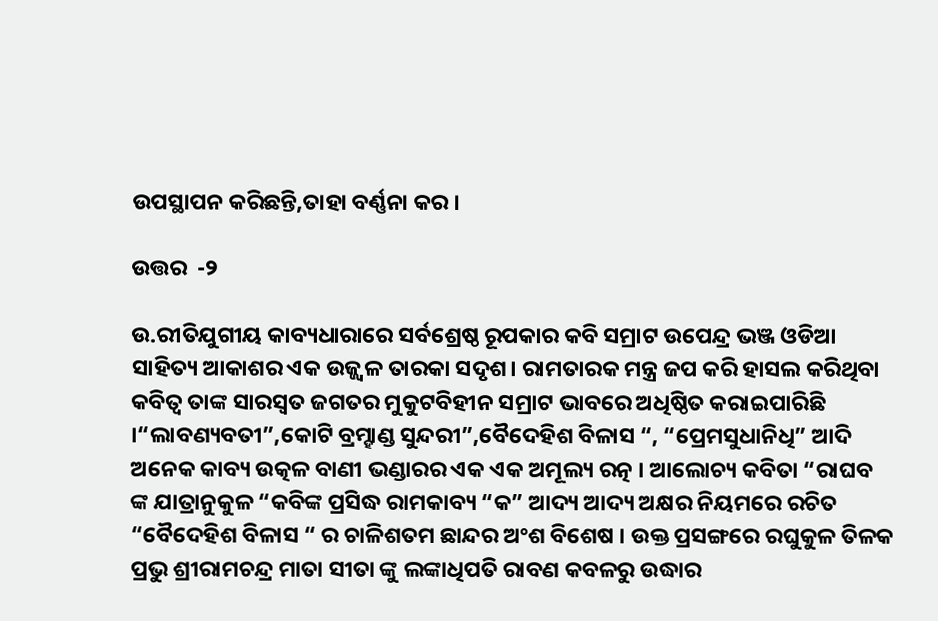ଉପସ୍ଥାପନ କରିଛନ୍ତି,ତାହା ବର୍ଣ୍ଣନା କର ।

ଉତ୍ତର  -୨

ଉ.ରୀତିଯୁଗୀୟ କାବ୍ୟଧାରାରେ ସର୍ବଶ୍ରେଷ୍ଠ ରୂପକାର କବି ସମ୍ରାଟ ଉପେନ୍ଦ୍ର ଭଞ୍ଜ ଓଡିଆ ସାହିତ୍ୟ ଆକାଶର ଏକ ଉଜ୍ଜ୍ଵଳ ତାରକା ସଦୃଶ। ରାମତାରକ ମନ୍ତ୍ର ଜପ କରି ହାସଲ କରିଥିବା କବିତ୍ଵ ତାଙ୍କ ସାରସ୍ଵତ ଜଗତର ମୁକୁଟବିହୀନ ସମ୍ରାଟ ଭାବରେ ଅଧିଷ୍ଠିତ କରାଇପାରିଛି ।“ଲାବଣ୍ୟବତୀ”,କୋଟି ବ୍ରମ୍ହାଣ୍ଡ ସୁନ୍ଦରୀ”,ବୈଦେହିଶ ବିଳାସ “, “ପ୍ରେମସୁଧାନିଧି” ଆଦି ଅନେକ କାବ୍ୟ ଉତ୍କଳ ବାଣୀ ଭଣ୍ଡାରର ଏକ ଏକ ଅମୂଲ୍ୟ ରତ୍ନ । ଆଲୋଚ୍ୟ କବିତା “ରାଘବ ଙ୍କ ଯାତ୍ରାନୁକୁଳ “କବିଙ୍କ ପ୍ରସିଦ୍ଧ ରାମକାବ୍ୟ “କ” ଆଦ୍ୟ ଆଦ୍ୟ ଅକ୍ଷର ନିୟମରେ ରଚିତ “ବୈଦେହିଶ ବିଳାସ “ ର ଚାଳିଶତମ ଛାନ୍ଦର ଅଂଶ ବିଶେଷ । ଉକ୍ତ ପ୍ରସଙ୍ଗରେ ରଘୁକୁଳ ତିଳକ ପ୍ରଭୁ ଶ୍ରୀରାମଚନ୍ଦ୍ର ମାତା ସୀତା ଙ୍କୁ ଲଙ୍କାଧିପତି ରାବଣ କବଳରୁ ଉଦ୍ଧାର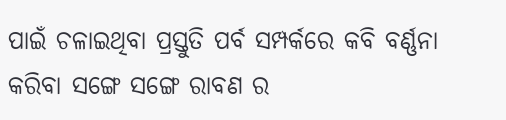ପାଇଁ ଚଳାଇଥିବା ପ୍ରସ୍ତୁତି ପର୍ବ ସମ୍ପର୍କରେ କବି ବର୍ଣ୍ଣନା କରିବା ସଙ୍ଗେ ସଙ୍ଗେ ରାବଣ ର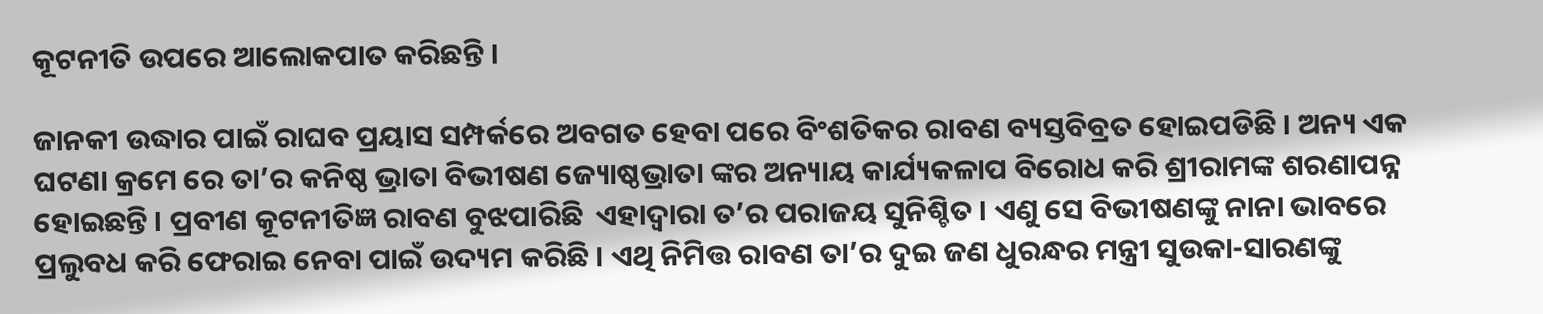କୂଟନୀତି ଉପରେ ଆଲୋକପାତ କରିଛନ୍ତି ।

ଜାନକୀ ଉଦ୍ଧାର ପାଇଁ ରାଘବ ପ୍ରୟାସ ସମ୍ପର୍କରେ ଅବଗତ ହେବା ପରେ ବିଂଶତିକର ରାବଣ ବ୍ୟସ୍ତବିବ୍ରତ ହୋଇପଡିଛି । ଅନ୍ୟ ଏକ ଘଟଣା କ୍ରମେ ରେ ତା’ର କନିଷ୍ଠ ଭ୍ରାତା ବିଭୀଷଣ ଜ୍ୟୋଷ୍ଠଭ୍ରାତା ଙ୍କର ଅନ୍ୟାୟ କାର୍ଯ୍ୟକଳାପ ବିରୋଧ କରି ଶ୍ରୀରାମଙ୍କ ଶରଣାପନ୍ନ ହୋଇଛନ୍ତି । ପ୍ରବୀଣ କୂଟନୀତିଜ୍ଞ ରାବଣ ବୁଝପାରିଛି  ଏହାଦ୍ବାରା ତ’ର ପରାଜୟ ସୁନିଶ୍ଚିତ । ଏଣୁ ସେ ବିଭୀଷଣଙ୍କୁ ନାନା ଭାବରେ ପ୍ରଲୁବଧ କରି ଫେରାଇ ନେବା ପାଇଁ ଉଦ୍ୟମ କରିଛି । ଏଥି ନିମିତ୍ତ ରାବଣ ତା’ର ଦୁଇ ଜଣ ଧୁରନ୍ଧର ମନ୍ତ୍ରୀ ସୁଉକା-ସାରଣଙ୍କୁ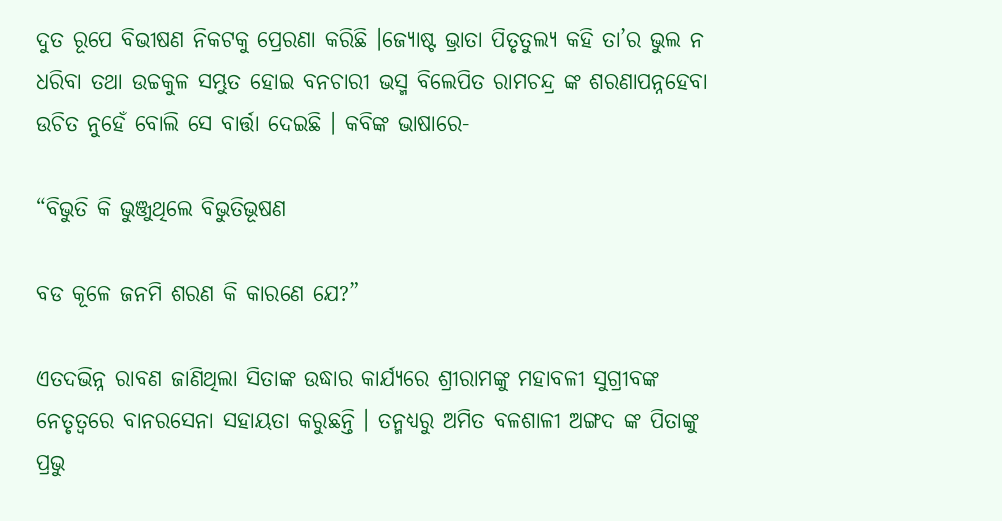ଦୁତ ରୂପେ ବିଭୀଷଣ ନିକଟକୁ ପ୍ରେରଣା କରିଛି ।ଜ୍ୟୋଷ୍ଟ ଭ୍ରାତା ପିତୃତୁଲ୍ୟ କହି ତା’ର ଭୁଲ ନ ଧରିବା ତଥା ଉଚ୍ଚକୁଳ ସମ୍ଭୁତ ହୋଇ ବନଚାରୀ ଭସ୍ମ ବିଲେପିତ ରାମଚନ୍ଦ୍ର ଙ୍କ ଶରଣାପନ୍ନହେବା ଉଚିତ ନୁହେଁ ବୋଲି ସେ ବାର୍ତ୍ତା ଦେଇଛି । କବିଙ୍କ ଭାଷାରେ-

“ବିଭୁତି କି ଭୁଞ୍ଜୁଥିଲେ ବିଭୁତିଭୂଷଣ

ବଡ କୂଳେ ଜନମି ଶରଣ କି କାରଣେ ଯେ?”

ଏତଦଭିନ୍ନ ରାବଣ ଜାଣିଥିଲା ସିତାଙ୍କ ଉଦ୍ଧାର କାର୍ଯ୍ୟରେ ଶ୍ରୀରାମଙ୍କୁ ମହାବଳୀ ସୁଗ୍ରୀବଙ୍କ ନେତୃତ୍ବରେ ବାନରସେନା ସହାୟତା କରୁଛନ୍ତି । ତନ୍ମଧ୍ୟରୁ ଅମିତ ବଳଶାଳୀ ଅଙ୍ଗଦ ଙ୍କ ପିତାଙ୍କୁ ପ୍ରଭୁ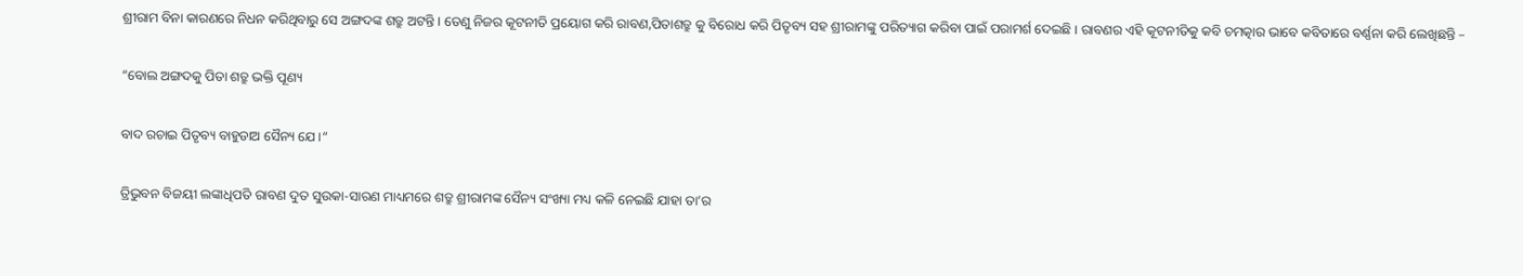ଶ୍ରୀରାମ ବିନା କାରଣରେ ନିଧନ କରିଥିବାରୁ ସେ ଅଙ୍ଗଦଙ୍କ ଶତ୍ରୁ ଅଟନ୍ତି । ତେଣୁ ନିଜର କୂଟନୀତି ପ୍ରୟୋଗ କରି ରାବଣ,ପିତାଶତ୍ରୁ କୁ ବିରୋଧ କରି ପିତୃବ୍ୟ ସହ ଶ୍ରୀରାମଙ୍କୁ ପରିତ୍ୟାଗ କରିବା ପାଇଁ ପରାମର୍ଶ ଦେଇଛି । ରାବଣର ଏହି କୂଟନୀତିକୁ କବି ଚମତ୍କାର ଭାବେ କବିତାରେ ବର୍ଣ୍ଣନା କରି ଲେଖିଛନ୍ତି –

“ବୋଲ ଅଙ୍ଗଦକୁ ପିତା ଶତ୍ରୁ ଭକ୍ତି ପୂଣ୍ୟ

ବାଦ ରଚାଇ ପିତୃବ୍ୟ ବାହୁଡାଅ ସୈନ୍ୟ ଯେ ।“

ତ୍ରିଭୁବନ ବିଜୟୀ ଲଙ୍କାଧିପତି ରାବଣ ଦୁତ ସୁଉକା-ସାରଣ ମାଧ୍ୟମରେ ଶତ୍ରୁ ଶ୍ରୀରାମଙ୍କ ସୈନ୍ୟ ସଂଖ୍ୟା ମଧ୍ୟ କଳି ନେଇଛି ଯାହା ତା’ର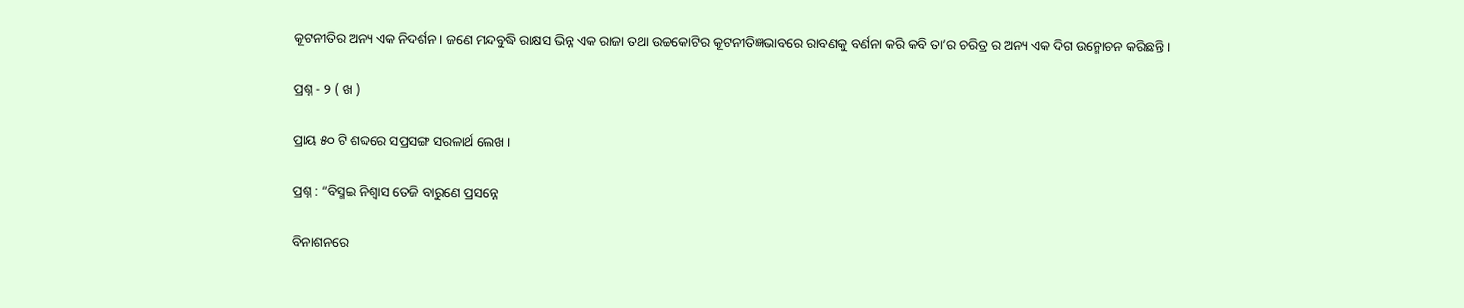କୂଟନୀତିର ଅନ୍ୟ ଏକ ନିଦର୍ଶନ । ଜଣେ ମନ୍ଦବୁଦ୍ଧି ରାକ୍ଷସ ଭିନ୍ନ ଏକ ରାଜା ତଥା ଉଚ୍ଚକୋଟିର କୂଟନୀତିଜ୍ଞଭାବରେ ରାବଣକୁ ବର୍ଣନା କରି କବି ତା’ର ଚରିତ୍ର ର ଅନ୍ୟ ଏକ ଦିଗ ଉନ୍ମୋଚନ କରିଛନ୍ତି ।

ପ୍ରଶ୍ନ - ୨ ( ଖ )

ପ୍ରାୟ ୫୦ ଟି ଶବ୍ଦରେ ସପ୍ରସଙ୍ଗ ସରଳାର୍ଥ ଲେଖ ।

ପ୍ରଶ୍ନ : “ବିସ୍ମଇ ନିଶ୍ଵାସ ତେଜି ବାରୁଣେ ପ୍ରସନ୍ନେ

ବିନାଶନରେ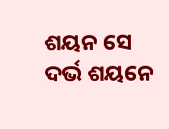ଶୟନ ସେ ଦର୍ଭ ଶୟନେ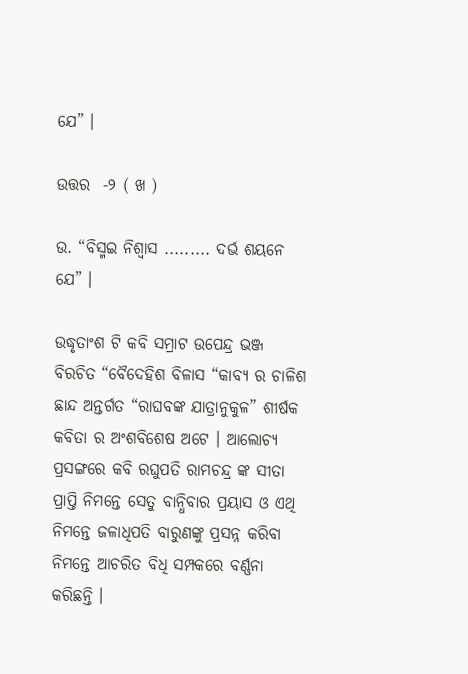ଯେ” ।

ଉତ୍ତର  -୨ ( ଖ )

ଉ. “ବିସ୍ମଇ ନିଶ୍ଵାସ ......... ଦର୍ଭ ଶୟନେ ଯେ” ।

ଉଦ୍ଧୃତାଂଶ ଟି କବି ସମ୍ରାଟ ଉପେନ୍ଦ୍ର ଭଞ୍ଜ ବିରଚିତ “ବୈଦେହିଶ ବିଳାସ “କାବ୍ୟ ର ଚାଳିଶ ଛାନ୍ଦ ଅନ୍ତର୍ଗତ “ରାଘବଙ୍କ ଯାତ୍ରାନୁକୁଳ” ଶୀର୍ଷକ କବିତା ର ଅଂଶବିଶେଷ ଅଟେ । ଆଲୋଚ୍ୟ ପ୍ରସଙ୍ଗରେ କବି ରଘୁପତି ରାମଚନ୍ଦ୍ର ଙ୍କ ସୀତା ପ୍ରାପ୍ତି ନିମନ୍ତେ ସେତୁ ବାନ୍ଧିବାର ପ୍ରୟାସ ଓ ଏଥି ନିମନ୍ତେ ଜଳାଧିପତି ବାରୁଣଙ୍କୁ ପ୍ରସନ୍ନ କରିବା ନିମନ୍ତେ ଆଚରିତ ବିଧି ସମ୍ପକରେ ବର୍ଣ୍ଣନା କରିଛନ୍ତି ।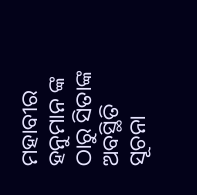ମହାବୀର ହନୁମାନ ଙ୍କ ଠାରୁ ସିତାଙ୍କ ଅବସ୍ଥିତି ସୂଚନା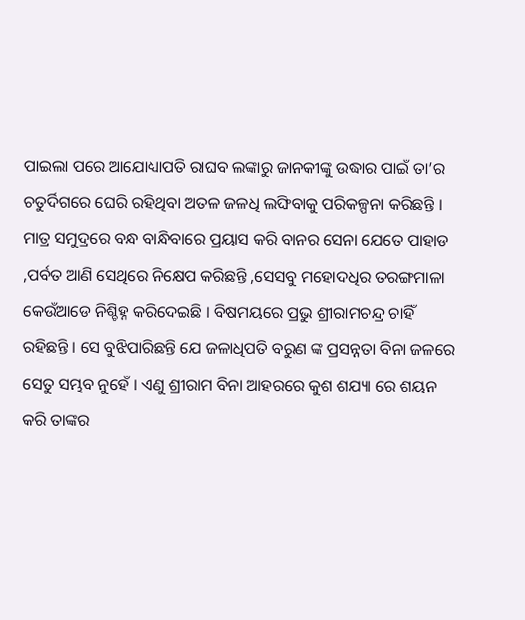ପାଇଲା ପରେ ଆଯୋଧ୍ୟାପତି ରାଘବ ଲଙ୍କାରୁ ଜାନକୀଙ୍କୁ ଉଦ୍ଧାର ପାଇଁ ତା’ର ଚତୁର୍ଦିଗରେ ଘେରି ରହିଥିବା ଅତଳ ଜଳଧି ଲଙ୍ଘିବାକୁ ପରିକଳ୍ପନା କରିଛନ୍ତି । ମାତ୍ର ସମୁଦ୍ରରେ ବନ୍ଧ ବାନ୍ଧିବାରେ ପ୍ରୟାସ କରି ବାନର ସେନା ଯେତେ ପାହାଡ ,ପର୍ବତ ଆଣି ସେଥିରେ ନିକ୍ଷେପ କରିଛନ୍ତି ,ସେସବୁ ମହୋଦଧିର ତରଙ୍ଗମାଳା କେଉଁଆଡେ ନିଶ୍ଚିହ୍ନ କରିଦେଇଛି । ବିଷମୟରେ ପ୍ରଭୁ ଶ୍ରୀରାମଚନ୍ଦ୍ର ଚାହିଁ ରହିଛନ୍ତି । ସେ ବୁଝିପାରିଛନ୍ତି ଯେ ଜଳାଧିପତି ବରୁଣ ଙ୍କ ପ୍ରସନ୍ନତା ବିନା ଜଳରେ ସେତୁ ସମ୍ଭବ ନୁହେଁ । ଏଣୁ ଶ୍ରୀରାମ ବିନା ଆହରରେ କୁଶ ଶଯ୍ୟା ରେ ଶୟନ କରି ତାଙ୍କର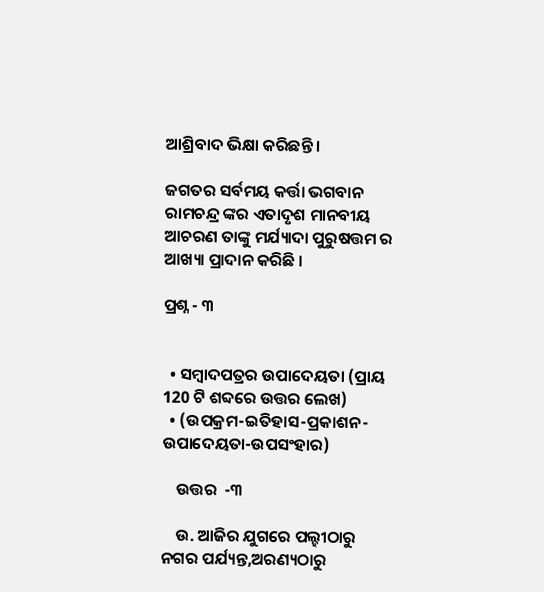ଆଶ୍ରିବାଦ ଭିକ୍ଷା କରିଛନ୍ତି ।

ଜଗତର ସର୍ବମୟ କର୍ତ୍ତା ଭଗବାନ ରାମଚନ୍ଦ୍ର ଙ୍କର ଏତାଦୃଶ ମାନବୀୟ ଆଚରଣ ତାଙ୍କୁ ମର୍ଯ୍ୟାଦା ପୁରୁଷତ୍ତମ ର ଆଖ୍ୟା ପ୍ରାଦାନ କରିଛି ।

ପ୍ରଶ୍ନ - ୩


  • ସମ୍ବାଦପତ୍ରର ଉପାଦେୟତା (ପ୍ରାୟ 120 ଟି ଶବ୍ଦରେ ଉତ୍ତର ଲେଖ)
  • (ଉପକ୍ରମ-ଇତିହାସ-ପ୍ରକାଶନ-ଉପାଦେୟତା-ଉପସଂହାର)

    ଉତ୍ତର  -୩

    ଉ. ଆଜିର ଯୁଗରେ ପଲ୍ହୀଠାରୁ ନଗର ପର୍ଯ୍ୟନ୍ତ,ଅରଣ୍ୟଠାରୁ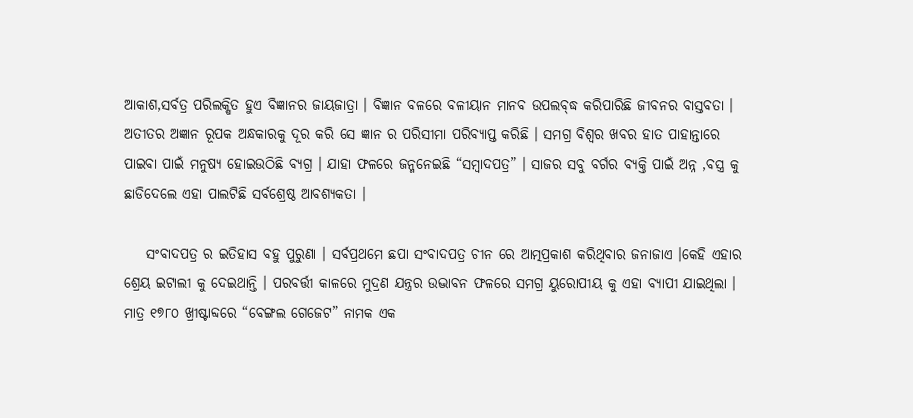ଆକାଶ,ସର୍ବତ୍ର ପରିଲକ୍ଷିତ ହୁଏ ବିଜ୍ଞାନର ଜାୟଜାତ୍ରା । ବିଜ୍ଞାନ ବଳରେ ବଳୀୟାନ ମାନବ ଉପଲବ୍ଦ୍ଧ କରିପାରିଛି ଜୀବନର ବାସ୍ତବତା । ଅତୀତର ଅଜ୍ଞାନ ରୂପକ ଅନ୍ଧକାରକୁ ଦୂର କରି ସେ ଜ୍ଞାନ ର ପରିସୀମା ପରିବ୍ୟାପ୍ତ କରିଛି । ସମଗ୍ର ବିଶ୍ଵର ଖବର ହାତ ପାହାନ୍ତାରେ ପାଇବା ପାଇଁ ମନୁଷ୍ୟ ହୋଇଉଠିଛି ବ୍ୟଗ୍ର । ଯାହା ଫଳରେ ଜନ୍ମନେଇଛି “ସମ୍ବାଦପତ୍ର” । ସାଜର ସବୁ ବର୍ଗର ବ୍ୟକ୍ତି ପାଇଁ ଅନ୍ନ ,ବସ୍ତ୍ର କୁ ଛାଡିଦେଲେ ଏହା ପାଲଟିଛି ସର୍ବଶ୍ରେଷ୍ଠ ଆବଶ୍ୟକତା ।

    ସଂବାଦପତ୍ର ର ଇତିହାସ ବହୁ ପୁରୁଣା । ସର୍ବପ୍ରଥମେ ଛପା ସଂବାଦପତ୍ର ଚୀନ ରେ ଆତ୍ମପ୍ରକାଶ କରିଥିବାର ଜନାଜାଏ ।କେହି ଏହାର ଶ୍ରେୟ ଇଟାଲୀ କୁ ଦେଇଥାନ୍ତି । ପରବର୍ତ୍ତୀ କାଳରେ ମୁଦ୍ରଣ ଯନ୍ତ୍ରର ଉଦ୍ଭାବନ ଫଳରେ ସମଗ୍ର ୟୁରୋପୀୟ କୁ ଏହା ବ୍ୟାପୀ ଯାଇଥିଲା । ମାତ୍ର ୧୭୮୦ ଖ୍ରୀଷ୍ଟାବ୍ଦରେ “ବେଙ୍ଗଲ ଗେଜେଟ” ନାମକ ଏକ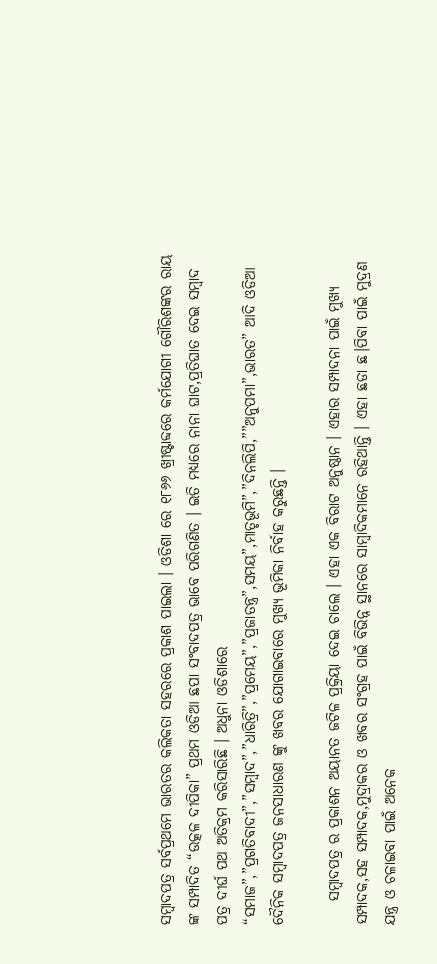ସମ୍ବାଦପତ୍ର ସର୍ବପ୍ରଥମେ ଭାରତର କଲିକତା ସହରରେ ପ୍ରକାଶ ପାଇଲା । ଓଡିଶା ରେ ୧୮୬୬ ଖ୍ରୀଷ୍ଟାବ୍ଦରେ କର୍ମଯୋଗୀ ଗୌରିଶଙ୍କର ରାୟ ଙ୍କ ସମ୍ପାଦିତ “ଉତ୍କଳ ଦୀପିକା” ପ୍ରଥମ ଓଡିଆ ଛପା ସଂବାଦପତ୍ର ଭାବେ ପରିଗଣିତ । ଇତି ମଧ୍ୟରେ ନାନା ଘାଟ,ପ୍ରତିଘାତ ଦେଇ ସମ୍ବାଦ ପତ୍ର ଦୀର୍ଘ ପଥ ଅତିକ୍ରମ କରିସାରିଛି । ଅଧୁନା ଓଡିଶାରେ “ସମାଜ”,”ପ୍ରଗତିବାଦୀ”,”ସମ୍ବାଦ”,”ଧାରିତ୍ରି”,”ପ୍ରମେୟ”,”ପ୍ରଜାତନ୍ତ୍ର”,ସମୟ”,ମାତୃଭୂମି”,”ଦିନଲିପି,””ଅନୁପମା”,ଭାରତ” ଆଦି ଓଡିଆ ଦୈନିକ ସମ୍ବାଦପତ୍ର ଜନସାଧାରଣ ଙ୍କୁ ଖବର ଯୋଗାଇବାରେ ମୁଖ୍ୟ ଭୂମିକା ନିର୍ବାହ କରୁଛନ୍ତି ।

    ସମ୍ବାଦପତ୍ର ର ପ୍ରକାଶନ ଅୟାନତ ଜଟିଳ ପ୍ରକ୍ରିୟା ଦେଇ ଚାଲେ । ଏହା ଏକ ବିରାଟ ଅନୁଷ୍ଠାନ । ଏହାର ସମ୍ପାଦନା ପାଇଁ ମୁଖ୍ୟ ସମ୍ପାଦକ,ସହ ସମ୍ପାଦକ,ମୁଦ୍ରାକର ଓ ଖବର ସଂଗ୍ରହ ପାଇଁ ବିଭିନ୍ନ ସ୍ଥାନରେ ସାମ୍ବାଦିକମାନେ ରହିଥାନ୍ତି । ଏହା ଛଡା ଛ।ପିବା ପାଇଁ ମୁଦ୍ରଣ ଯନ୍ତ୍ର ଓ ଚଳାଇବା ପାଇଁ ଅନେକ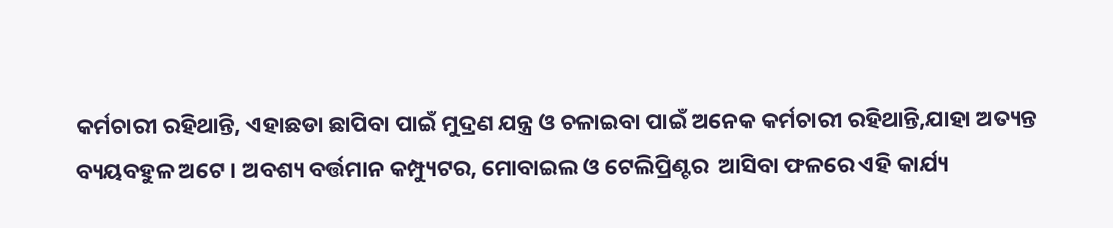କର୍ମଚାରୀ ରହିଥାନ୍ତି, ଏହାଛଡା ଛାପିବା ପାଇଁ ମୁଦ୍ରଣ ଯନ୍ତ୍ର ଓ ଚଳାଇବା ପାଇଁ ଅନେକ କର୍ମଚାରୀ ରହିଥାନ୍ତି,ଯାହା ଅତ୍ୟନ୍ତ ବ୍ୟୟବହୁଳ ଅଟେ । ଅବଶ୍ୟ ବର୍ତ୍ତମାନ କମ୍ପ୍ୟୁଟର, ମୋବାଇଲ ଓ ଟେଲିପ୍ରିଣ୍ଟର  ଆସିବା ଫଳରେ ଏହି କାର୍ଯ୍ୟ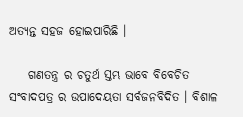ଅତ୍ୟନ୍ତ ସହଜ ହୋଇପାରିଛି ।

    ଗଣତନ୍ତ୍ର ର ଚତୁର୍ଥ ସ୍ତମ୍ଭ ଭାବେ ବିବେଚିତ ସଂବାଦପତ୍ର ର ଉପାଦେୟତା ସର୍ବଜନବିଦିତ । ବିଶାଳ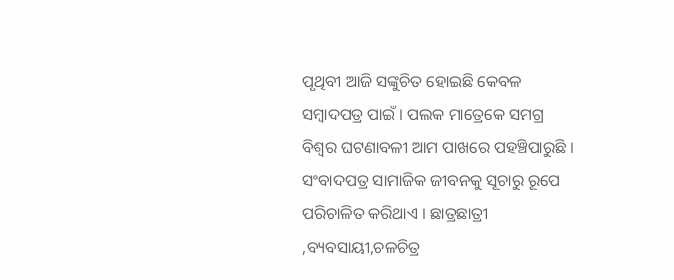ପୃଥିବୀ ଆଜି ସଙ୍କୁଚିତ ହୋଇଛି କେବଳ ସମ୍ବାଦପତ୍ର ପାଇଁ । ପଲକ ମାତ୍ରେକେ ସମଗ୍ର ବିଶ୍ଵର ଘଟଣାବଳୀ ଆମ ପାଖରେ ପହଞ୍ଚିପାରୁଛି । ସଂବାଦପତ୍ର ସାମାଜିକ ଜୀବନକୁ ସୂଚାରୁ ରୂପେ ପରିଚାଳିତ କରିଥାଏ । ଛାତ୍ରଛାତ୍ରୀ ,ବ୍ୟବସାୟୀ,ଚଳଚିତ୍ର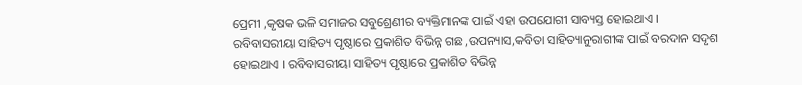ପ୍ରେମୀ ,କୃଷକ ଭଳି ସମାଜର ସବୁଶ୍ରେଣୀର ବ୍ୟକ୍ତିମାନଙ୍କ ପାଇଁ ଏହା ଉପଯୋଗୀ ସାବ୍ୟସ୍ତ ହୋଇଥାଏ । ରବିବାସରୀୟା ସାହିତ୍ୟ ପୃଷ୍ଠାରେ ପ୍ରକାଶିତ ବିଭିନ୍ନ ଗଛ ,ଉପନ୍ୟାସ,କବିତା ସାହିତ୍ୟାନୁରାଗୀଙ୍କ ପାଇଁ ବରଦାନ ସଦୃଶ ହୋଇଥାଏ । ରବିବାସରୀୟା ସାହିତ୍ୟ ପୃଷ୍ଠାରେ ପ୍ରକାଶିତ ବିଭିନ୍ନ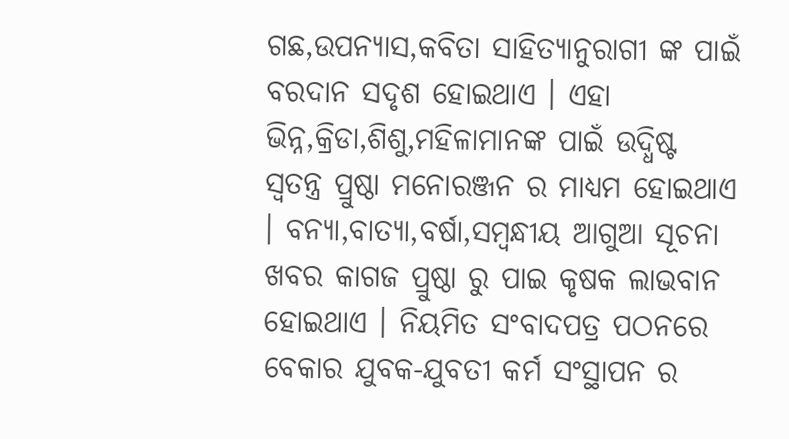ଗଛ,ଉପନ୍ୟାସ,କବିତା ସାହିତ୍ୟାନୁରାଗୀ ଙ୍କ ପାଇଁ ବରଦାନ ସଦୃଶ ହୋଇଥାଏ । ଏହା ଭିନ୍ନ,କ୍ରିଡା,ଶିଶୁ,ମହିଳାମାନଙ୍କ ପାଇଁ ଉଦ୍ଧିଷ୍ଟ ସ୍ଵତନ୍ତ୍ର ପ୍ରୁଷ୍ଠା ମନୋରଞ୍ଜନ ର ମାଧ୍ୟମ ହୋଇଥାଏ । ବନ୍ୟା,ବାତ୍ୟା,ବର୍ଷା,ସମ୍ବନ୍ଧୀୟ ଆଗୁଆ ସୂଚନା ଖବର କାଗଜ ପ୍ରୁଷ୍ଠା ରୁ ପାଇ କୃଷକ ଲାଭବାନ ହୋଇଥାଏ । ନିୟମିତ ସଂବାଦପତ୍ର ପଠନରେ ବେକାର ଯୁବକ-ଯୁବତୀ କର୍ମ ସଂସ୍ଥାପନ ର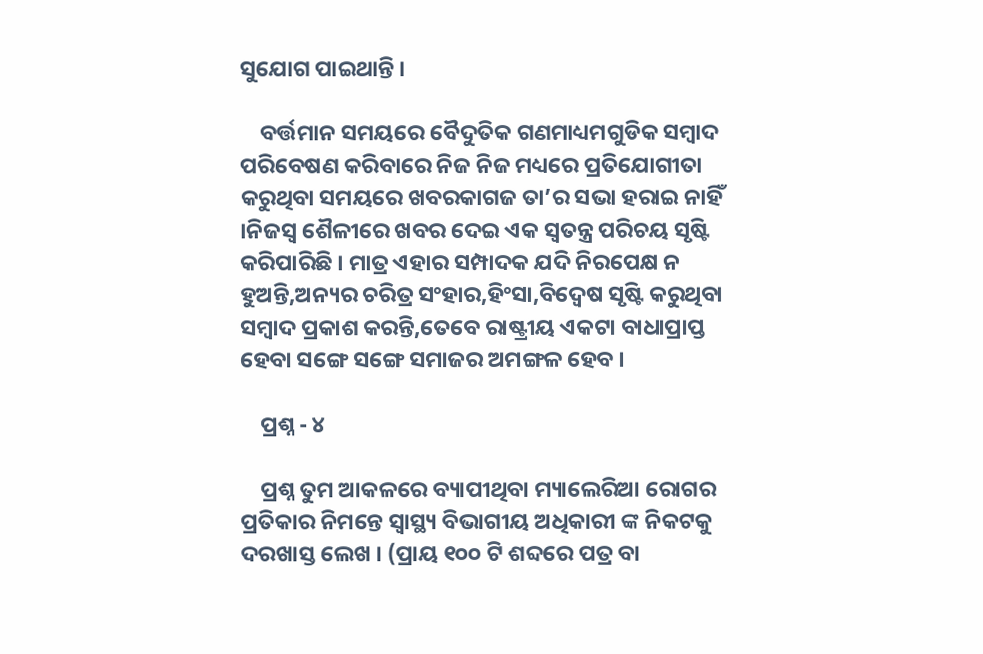ସୁଯୋଗ ପାଇଥାନ୍ତି ।

    ବର୍ତ୍ତମାନ ସମୟରେ ବୈଦୁତିକ ଗଣମାଧ୍ୟମଗୁଡିକ ସମ୍ବାଦ ପରିବେଷଣ କରିବାରେ ନିଜ ନିଜ ମଧ୍ୟରେ ପ୍ରତିଯୋଗୀତା କରୁଥିବା ସମୟରେ ଖବରକାଗଜ ତା’ର ସଭା ହରାଇ ନାହିଁ ।ନିଜସ୍ଵ ଶୈଳୀରେ ଖବର ଦେଇ ଏକ ସ୍ଵତନ୍ତ୍ର ପରିଚୟ ସୃଷ୍ଟି କରିପାରିଛି । ମାତ୍ର ଏହାର ସମ୍ପାଦକ ଯଦି ନିରପେକ୍ଷ ନ ହୁଅନ୍ତି,ଅନ୍ୟର ଚରିତ୍ର ସଂହାର,ହିଂସା,ବିଦ୍ଵେଷ ସୃଷ୍ଟି କରୁଥିବା ସମ୍ବାଦ ପ୍ରକାଶ କରନ୍ତି,ତେବେ ରାଷ୍ଟ୍ରୀୟ ଏକଟା ବାଧାପ୍ରାପ୍ତ ହେବା ସଙ୍ଗେ ସଙ୍ଗେ ସମାଜର ଅମଙ୍ଗଳ ହେବ ।

    ପ୍ରଶ୍ନ - ୪

    ପ୍ରଶ୍ନ ତୁମ ଆକଳରେ ବ୍ୟାପୀଥିବା ମ୍ୟାଲେରିଆ ରୋଗର ପ୍ରତିକାର ନିମନ୍ତେ ସ୍ୱାସ୍ଥ୍ୟ ବିଭାଗୀୟ ଅଧିକାରୀ ଙ୍କ ନିକଟକୁ ଦରଖାସ୍ତ ଲେଖ । (ପ୍ରାୟ ୧୦୦ ଟି ଶବ୍ଦରେ ପତ୍ର ବା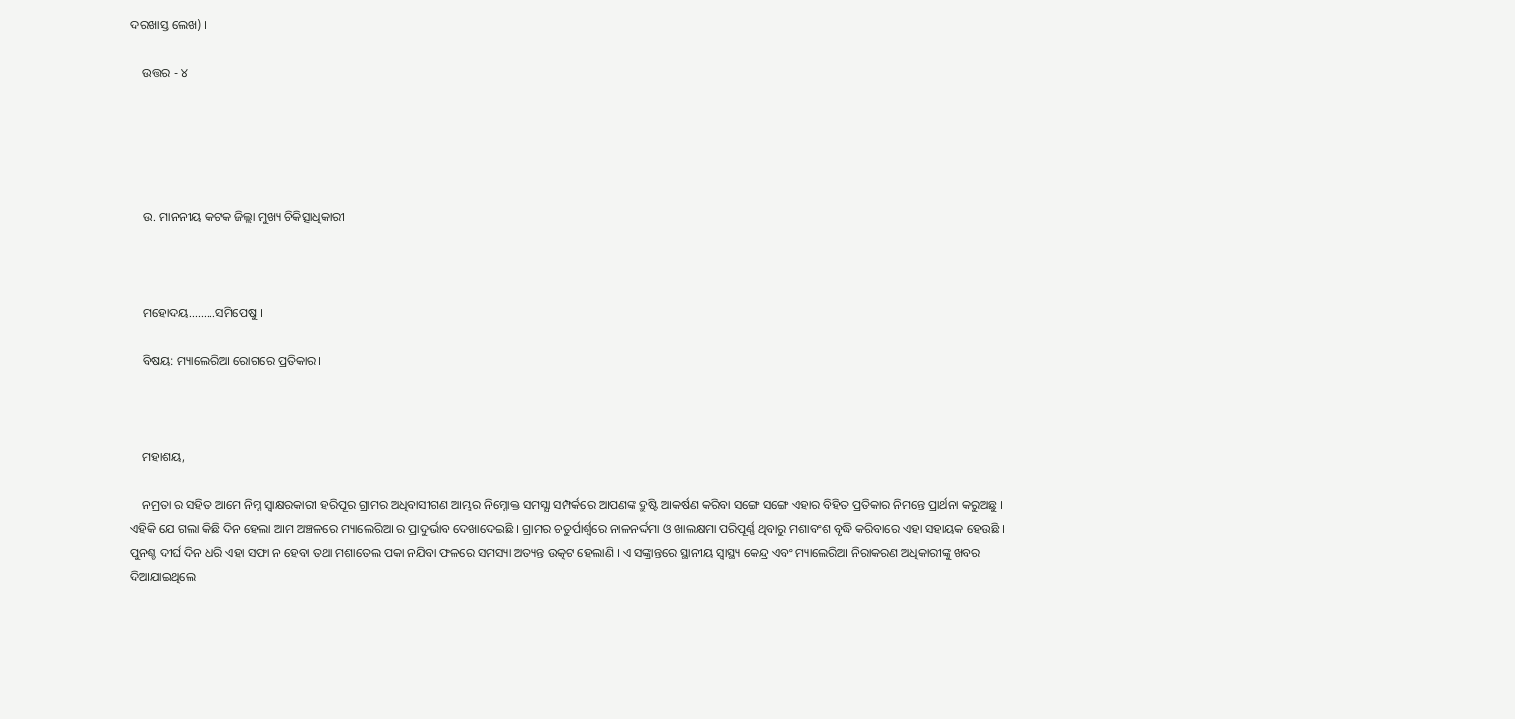ଦରଖାସ୍ତ ଲେଖ) ।

    ଉତ୍ତର - ୪





    ଉ. ମାନନୀୟ କଟକ ଜିଲ୍ଲା ମୁଖ୍ୟ ଚିକିତ୍ସାଧିକାରୀ



    ମହୋଦୟ.........ସମିପେଷୁ ।

    ବିଷୟ: ମ୍ୟାଲେରିଆ ରୋଗରେ ପ୍ରତିକାର।



    ମହାଶୟ,

    ନମ୍ରତା ର ସହିତ ଆମେ ନିମ୍ନ ସ୍ବାକ୍ଷରକାରୀ ହରିପୂର ଗ୍ରାମର ଅଧିବାସୀଗଣ ଆମ୍ଭର ନିମ୍ନୋକ୍ତ ସମସ୍ଯା ସମ୍ପର୍କରେ ଆପଣଙ୍କ ଦ୍ରୁଷ୍ଟି ଆକର୍ଷଣ କରିବା ସଙ୍ଗେ ସଙ୍ଗେ ଏହାର ବିହିତ ପ୍ରତିକାର ନିମନ୍ତେ ପ୍ରାର୍ଥନା କରୁଅଛୁ । ଏହିକି ଯେ ଗଲା କିଛି ଦିନ ହେଲା ଆମ ଅଞ୍ଚଳରେ ମ୍ୟାଲେରିଆ ର ପ୍ରାଦୁର୍ଭାବ ଦେଖାଦେଇଛି । ଗ୍ରାମର ଚତୁର୍ପାର୍ଶ୍ବରେ ନାଳନର୍ଦ୍ଦମା ଓ ଖାଲକ୍ଷମା ପରିପୂର୍ଣ୍ଣ ଥିବାରୁ ମଶାବଂଶ ବୃଦ୍ଧି କରିବାରେ ଏହା ସହାୟକ ହେଉଛି । ପୁନଶ୍ଚ ଦୀର୍ଘ ଦିନ ଧରି ଏହା ସଫା ନ ହେବା ତଥା ମଶାତେଲ ପକା ନଯିବା ଫଳରେ ସମସ୍ୟା ଅତ୍ୟନ୍ତ ଉତ୍କଟ ହେଲାଣି । ଏ ସଙ୍କ୍ରାନ୍ତରେ ସ୍ଥାନୀୟ ସ୍ୱାସ୍ଥ୍ୟ କେନ୍ଦ୍ର ଏବଂ ମ୍ୟାଲେରିଆ ନିରାକରଣ ଅଧିକାରୀଙ୍କୁ ଖବର ଦିଆଯାଇଥିଲେ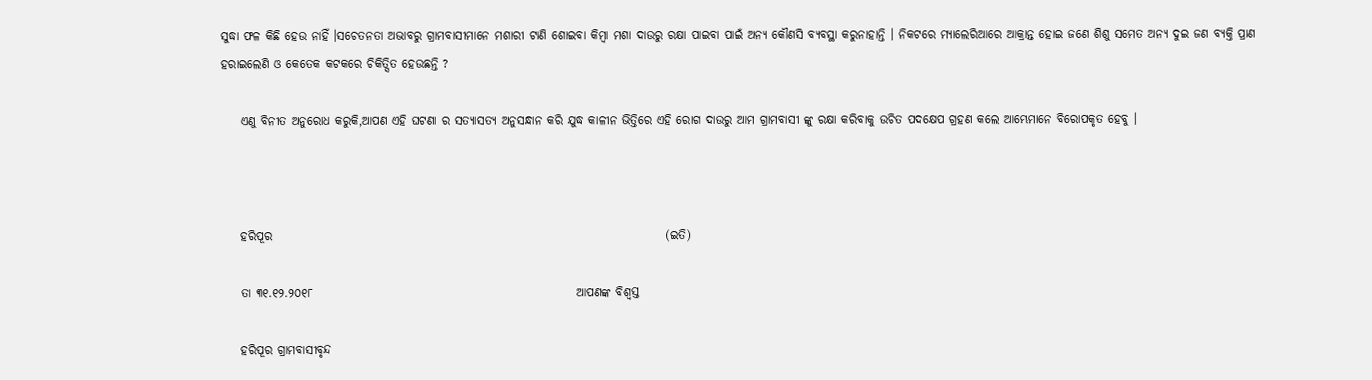ସୁଦ୍ଧା ଫଳ କିଛି ହେଉ ନାହିଁ ।ସଚେତନତା ଅଭାବରୁ ଗ୍ରାମବାସୀମାନେ ମଶାରୀ ଟାଣି ଶୋଇବା କିମ୍ବା ମଶା ଦାଉରୁ ରକ୍ଷା ପାଇବା ପାଇଁ ଅନ୍ୟ କୌଣସି ବ୍ୟବସ୍ଥା କରୁନାହାନ୍ତି । ନିକଟରେ ମ୍ୟାଲେରିଆରେ ଆକ୍ରାନ୍ତ ହୋଇ ଜଣେ ଶିଶୁ ସମେତ ଅନ୍ୟ ଦୁଇ ଜଣ ବ୍ୟକ୍ତି ପ୍ରାଣ ହରାଇଲେଣି ଓ କେତେକ କଟକରେ ଚିକିତ୍ସିତ ହେଉଛନ୍ତି ?

    ଏଣୁ ବିନୀତ ଅନୁରୋଧ କରୁକି,ଆପଣ ଏହି ଘଟଣା ର ସତ୍ୟାସତ୍ୟ ଅନୁସନ୍ଧାନ କରି ଯୁଦ୍ଧ କାଳୀନ ଭିତ୍ତିରେ ଏହି ରୋଗ ଦାଉରୁ ଆମ ଗ୍ରାମବାସୀ ଙ୍କୁ ରକ୍ଷା କରିବାକୁ ଉଚିତ ପଦକ୍ଷେପ ଗ୍ରହଣ କଲେ ଆମ୍ଭେମାନେ ବିରୋପକୃତ ହେବୁ ।



    ହରିପୂର                                                                                  (ଇତି)

    ତା ୩୧.୧୨.୨୦୧୮                                                       ଆପଣଙ୍କ ବିଶ୍ଵସ୍ତ

    ହରିପୂର ଗ୍ରାମବାସୀବୃନ୍ଦ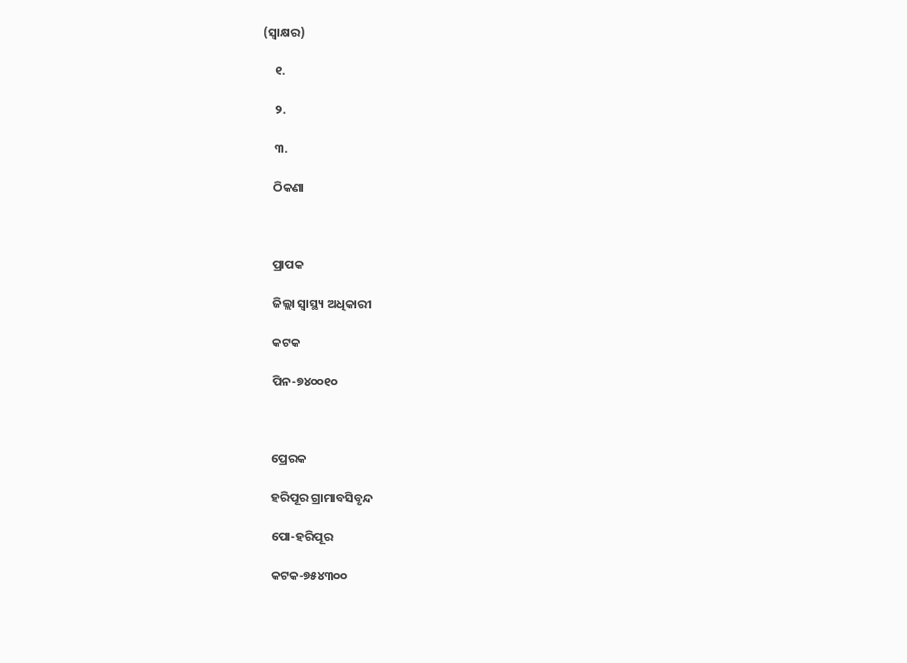(ସ୍ଵାକ୍ଷର)

    ୧.

    ୨.

    ୩.

    ଠିକଣା



    ପ୍ରାପକ

    ଜିଲ୍ଲା ସ୍ୱାସ୍ଥ୍ୟ ଅଧିକାରୀ

    କଟକ

    ପିନ-୭୪୦୦୧୦



    ପ୍ରେରକ

    ହରିପୂର ଗ୍ରାମାବସିବୃନ୍ଦ

    ପୋ-ହରିପୂର

    କଟକ-୭୫୪୩୦୦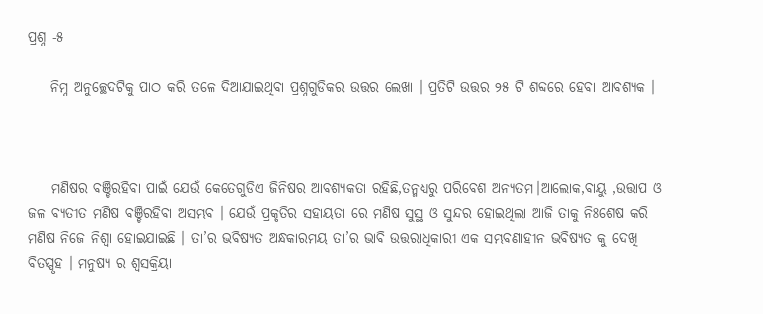ପ୍ରଶ୍ନ -୫

    ନିମ୍ନ ଅନୁଚ୍ଛେଦଟିକୁ ପାଠ କରି ତଳେ ଦିଆଯାଇଥିବା ପ୍ରଶ୍ନଗୁଡିକର ଉତ୍ତର ଲେଖା । ପ୍ରତିଟି ଉତ୍ତର ୨୫ ଟି ଶବ୍ଦରେ ହେବା ଆବଶ୍ୟକ ।



    ମଣିଷର ବଞ୍ଚିରହିବା ପାଇଁ ଯେଉଁ କେତେଗୁଡିଏ ଜିନିଷର ଆବଶ୍ୟକତା ରହିଛି,ତନ୍ମଧ୍ୟରୁ ପରିବେଶ ଅନ୍ୟତମ।ଆଲୋକ,ବାୟୁ ,ଉତ୍ତାପ ଓ ଜଳ ବ୍ଯତୀତ ମଣିଷ ବଞ୍ଚିରହିବା ଅସମ୍ଭବ । ଯେଉଁ ପ୍ରକୃତିର ସହାୟତା ରେ ମଣିଷ ସୁସ୍ଥ ଓ ସୁନ୍ଦର ହୋଇଥିଲା ଆଜି ତାକୁ ନିଃଶେଷ କରି ମଣିଷ ନିଜେ ନିଶ୍ଵା ହୋଇଯାଇଛି । ତା’ର ଭବିଷ୍ୟତ ଅନ୍ଧକାରମୟ ତା’ର ଭାବି ଉତ୍ତରାଧିକାରୀ ଏକ ସମ୍ଭବଣାହୀନ ଭବିଷ୍ୟତ କୁ ଦେଖି ବିତସ୍ପୃହ । ମନୁଷ୍ୟ ର ଶ୍ଵସକ୍ରିୟା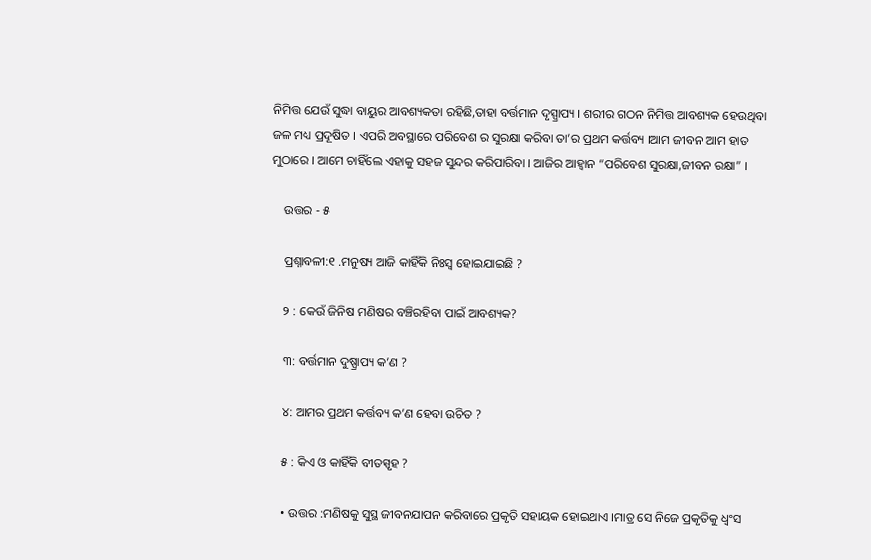ନିମିତ୍ତ ଯେଉଁ ସୁଦ୍ଧା ବାୟୁର ଆବଶ୍ୟକତା ରହିଛି,ତାହା ବର୍ତ୍ତମାନ ଦୃସ୍ପ୍ରାପ୍ୟ । ଶରୀର ଗଠନ ନିମିତ୍ତ ଆବଶ୍ୟକ ହେଉଥିବା ଜଳ ମଧ୍ୟ ପ୍ରଦୂଷିତ । ଏପରି ଅବସ୍ଥାରେ ପରିବେଶ ର ସୁରକ୍ଷା କରିବା ତା’ର ପ୍ରଥମ କର୍ତ୍ତବ୍ୟ ।ଆମ ଜୀବନ ଆମ ହାତ ମୁଠାରେ । ଆମେ ଚାହିଁଲେ ଏହାକୁ ସହଜ ସୁନ୍ଦର କରିପାରିବା । ଆଜିର ଆହ୍ଵାନ “ପରିବେଶ ସୁରକ୍ଷା,ଜୀବନ ରକ୍ଷା” ।

    ଉତ୍ତର - ୫

    ପ୍ରଶ୍ନାବଳୀ:୧ .ମନୁଷ୍ୟ ଆଜି କାହିଁକି ନିଃସ୍ଵ ହୋଇଯାଇଛି ?

    ୨ : କେଉଁ ଜିନିଷ ମଣିଷର ବଞ୍ଚିରହିବା ପାଇଁ ଆବଶ୍ୟକ?

    ୩: ବର୍ତ୍ତମାନ ଦୁଷ୍ପ୍ରାପ୍ୟ କ’ଣ ?

    ୪: ଆମର ପ୍ରଥମ କର୍ତ୍ତବ୍ୟ କ’ଣ ହେବା ଉଚିତ ?

    ୫ : କିଏ ଓ କାହିଁକି ବୀତସ୍ପୃହ ?

    • ଉତ୍ତର :ମଣିଷକୁ ସୁସ୍ଥ ଜୀବନଯାପନ କରିବାରେ ପ୍ରକୃତି ସହାୟକ ହୋଇଥାଏ ।ମାତ୍ର ସେ ନିଜେ ପ୍ରକୃତିକୁ ଧ୍ଵଂସ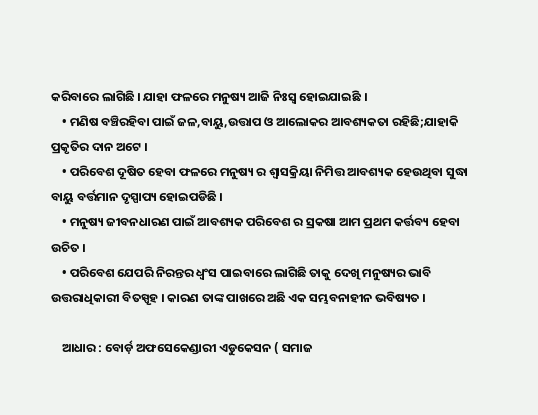କରିବାରେ ଲାଗିଛି । ଯାହା ଫଳରେ ମନୁଷ୍ୟ ଆଜି ନିଃସ୍ଵ ହୋଇଯାଇଛି ।
    • ମଣିଷ ବଞ୍ଚିରହିବା ପାଇଁ ଜଳ,ବାୟୁ,ଉତ୍ତାପ ଓ ଆଲୋକର ଆବଶ୍ୟକତା ରହିଛି;ଯାହାକି ପ୍ରକୃତିର ଦାନ ଅଟେ ।
    • ପରିବେଶ ଦୂଷିତ ହେବା ଫଳରେ ମନୁଷ୍ୟ ର ଶ୍ଵାସକ୍ରିୟା ନିମିତ୍ତ ଆବଶ୍ୟକ ହେଉଥିବା ସୁଦ୍ଧା ବାୟୁ ବର୍ତ୍ତମାନ ଦୃସ୍ପାପ୍ୟ ହୋଇପଡିଛି ।
    • ମନୁଷ୍ୟ ଜୀବନଧାରଣ ପାଇଁ ଆବଶ୍ୟକ ପରିବେଶ ର ସ୍ରକଷା ଆମ ପ୍ରଥମ କର୍ତ୍ତବ୍ୟ ହେବା ଉଚିତ ।
    • ପରିବେଶ ଯେପରି ନିରନ୍ତର ଧ୍ଵଂସ ପାଇବାରେ ଲାଗିଛି ତାକୁ ଦେଖି ମନୁଷ୍ୟର ଭାବି ଉତ୍ତରାଧିକାରୀ ବିତସ୍ପୃହ । କାରଣ ତାଙ୍କ ପାଖରେ ଅଛି ଏକ ସମ୍ଭବନାହୀନ ଭବିଷ୍ୟତ ।

    ଆଧାର : ବୋର୍ଡ଼ ଅଫସେକେଣ୍ଡାରୀ ଏଡୁକେସନ ( ସମାଜ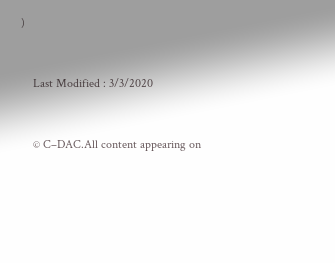)



    Last Modified : 3/3/2020



    © C–DAC.All content appearing on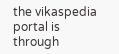the vikaspedia portal is through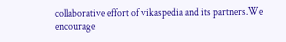collaborative effort of vikaspedia and its partners.We encourage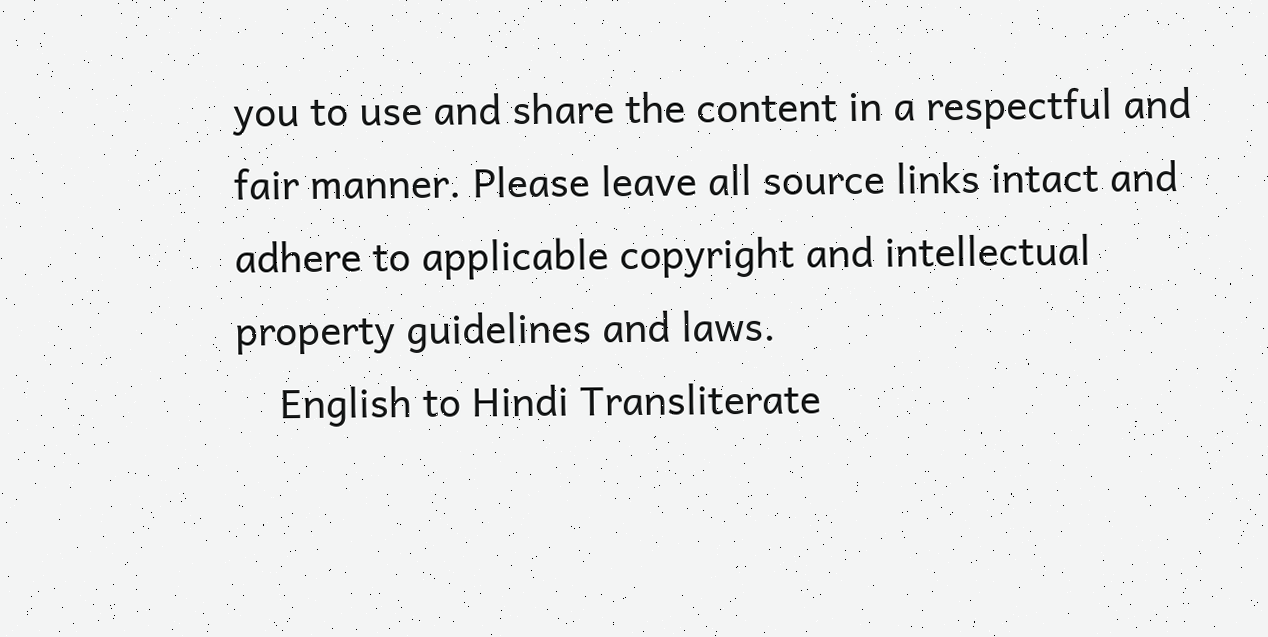you to use and share the content in a respectful and fair manner. Please leave all source links intact and adhere to applicable copyright and intellectual property guidelines and laws.
    English to Hindi Transliterate